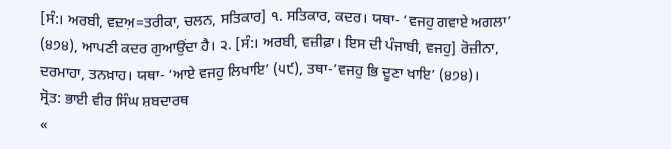[ਸੰ:। ਅਰਬੀ, ਵਦ਼ਅ਼=ਤਰੀਕਾ, ਚਲਨ, ਸਤਿਕਾਰ] ੧. ਸਤਿਕਾਰ, ਕਦਰ। ਯਥਾ- ‘ਵਜਹੁ ਗਵਾਏ ਅਗਲਾ’ (੪੭੪), ਆਪਣੀ ਕਦਰ ਗੁਆਉਂਦਾ ਹੈ। ੨. [ਸੰ:। ਅਰਬੀ, ਵਜ਼ੀਫ਼ਾ। ਇਸ ਦੀ ਪੰਜਾਬੀ, ਵਜਹੁ] ਰੋਜ਼ੀਨਾ, ਦਰਮਾਹਾ, ਤਨਖ਼ਾਹ। ਯਥਾ- ‘ਆਏ ਵਜਹੁ ਲਿਖਾਇ’ (੫੯), ਤਥਾ-’ਵਜਹੁ ਭਿ ਦੂਣਾ ਖਾਇ’ (੪੭੪)।
ਸ੍ਰੋਤ: ਭਾਈ ਵੀਰ ਸਿੰਘ ਸ਼ਬਦਾਰਥ
«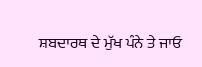ਸ਼ਬਦਾਰਥ ਦੇ ਮੁੱਖ ਪੰਨੇ ਤੇ ਜਾਓ